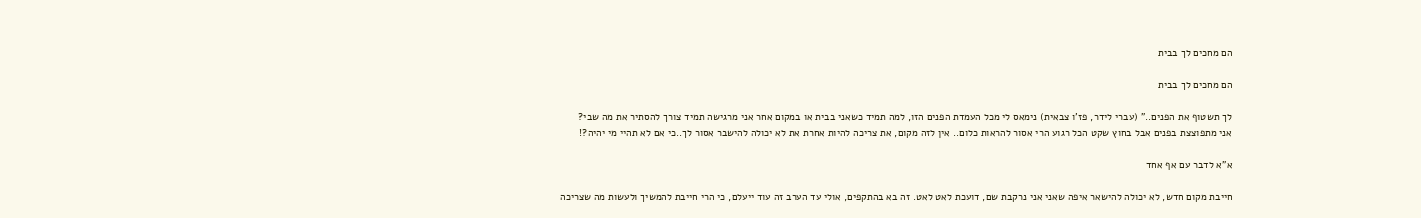הם מחכים לך בבית

הם מחכים לך בבית

לך תשטוף את הפנים.." (עברי לידר, פז'ו צבאית) נימאס לי מכל העמדת הפנים הזו, למה תמיד כשאני בבית או במקום אחר אני מרגישה תמיד צורך להסתיר את מה שבי?
אני מתפוצצת בפנים אבל בחוץ שקט הכל רגוע הרי אסור להראות כלום.. אין לזה מקום, את צריכה להיות אחרת את לא יכולה להישבר אסור לך..כי אם לא תהיי מי יהיה?!

א"א לדבר עם אף אחד

חייבת מקום חדש, לא יכולה להישאר איפה שאני אני נרקבת שם, דועכת לאט לאט. זה בא בהתקפים, אולי עד הערב זה עוד ייעלם, כי הרי חייבת להמשיך ולעשות מה שצריכה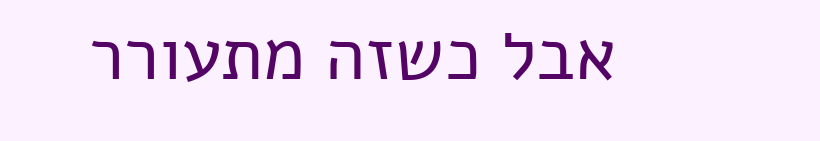אבל כשזה מתעורר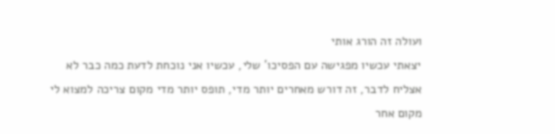ועולה זה הורג אותי
יצאתי עכשיו מפגישה עם הפסיכו' שלי, עכשיו אני נוכחת לדעת כמה כבר לא אצליח לדבר, זה דורש מאחרים יותר מדי, תופס יותר מדי מקום צריכה למצוא לי מקום אחר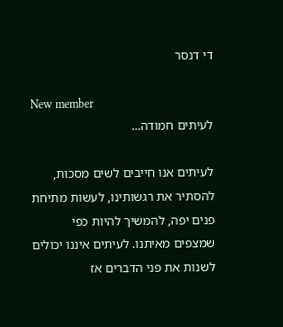די דנסר

New member
לעיתים חמודה...

לעיתים אנו חייבים לשים מסכות, להסתיר את רגשותינו, לעשות מתיחת פנים יפה, להמשיך להיות כפי שמצפים מאיתנו. לעיתים איננו יכולים לשנות את פני הדברים אז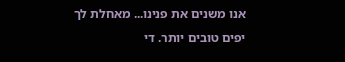אנו משנים את פנינו... מאחלת לך יפים טובים יותר. די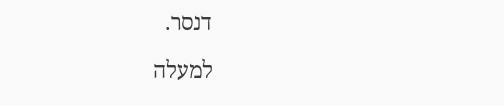דנסר.

למעלה